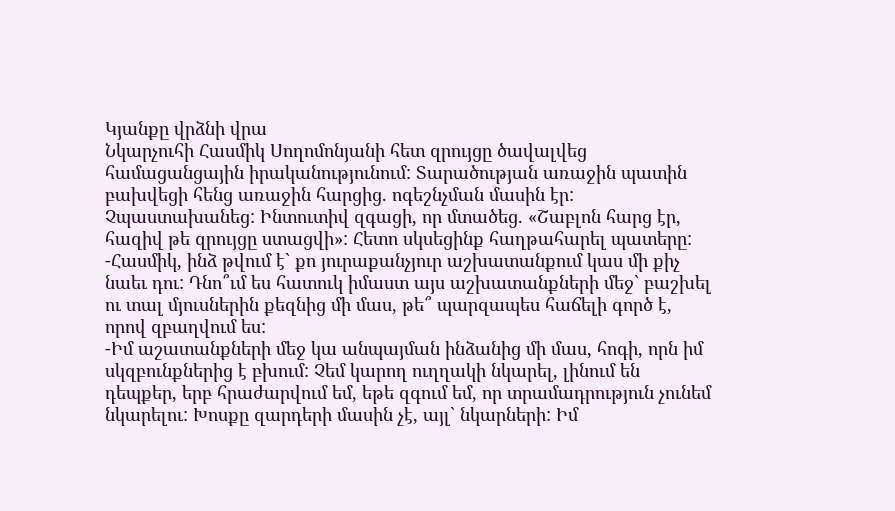Կյանքը վրձնի վրա
Նկարչուհի Հասմիկ Սողոմոնյանի հետ զրույցը ծավալվեց համացանցային իրականությունում: Տարածության առաջին պատին բախվեցի հենց առաջին հարցից. ոգեշնչման մասին էր: Չպաստախանեց: Ինտուտիվ զգացի, որ մտածեց. «Շաբլոն հարց էր, հազիվ թե զրույցը ստացվի»: Հետո սկսեցինք հաղթահարել պատերը:
-Հասմիկ, ինձ թվում է` քո յուրաքանչյուր աշխատանքում կաս մի քիչ նաեւ դու: Դնո՞ւմ ես հատուկ իմաստ այս աշխատանքների մեջ` բաշխել ու տալ մյուսներին քեզնից մի մաս, թե՞ պարզապես հաճելի գործ է, որով զբաղվում ես:
-Իմ աշատանքների մեջ կա անպայման ինձանից մի մաս, հոգի, որն իմ սկզբունքներից է բխում: Չեմ կարող ուղղակի նկարել, լինում են դեպքեր, երբ հրաժարվում եմ, եթե զգում եմ, որ տրամադրություն չունեմ նկարելու: Խոսքը զարդերի մասին չէ, այլ` նկարների: Իմ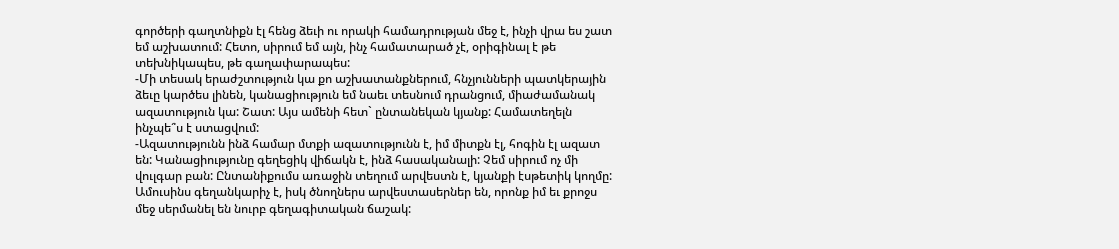գործերի գաղտնիքն էլ հենց ձեւի ու որակի համադրության մեջ է, ինչի վրա ես շատ եմ աշխատում: Հետո, սիրում եմ այն, ինչ համատարած չէ, օրիգինալ է թե տեխնիկապես, թե գաղափարապես:
-Մի տեսակ երաժշտություն կա քո աշխատանքներում, հնչյունների պատկերային ձեւը կարծես լինեն, կանացիություն եմ նաեւ տեսնում դրանցում, միաժամանակ ազատություն կա: Շատ: Այս ամենի հետ` ընտանեկան կյանք: Համատեղելն ինչպե՞ս է ստացվում:
-Ազատությունն ինձ համար մտքի ազատությունն է, իմ միտքն էլ, հոգին էլ ազատ են: Կանացիությունը գեղեցիկ վիճակն է, ինձ հասականալի: Չեմ սիրում ոչ մի վուլգար բան: Ընտանիքումս առաջին տեղում արվեստն է, կյանքի էսթետիկ կողմը: Ամուսինս գեղանկարիչ է, իսկ ծնողներս արվեստասերներ են, որոնք իմ եւ քրոջս մեջ սերմանել են նուրբ գեղագիտական ճաշակ: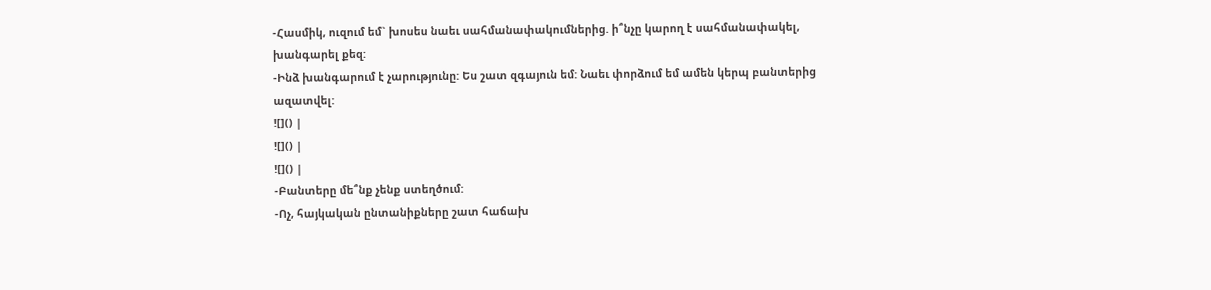-Հասմիկ, ուզում եմ` խոսես նաեւ սահմանափակումներից. ի՞նչը կարող է սահմանափակել, խանգարել քեզ:
-Ինձ խանգարում է չարությունը: Ես շատ զգայուն եմ: Նաեւ փորձում եմ ամեն կերպ բանտերից ազատվել:
![]() |
![]() |
![]() |
-Բանտերը մե՞նք չենք ստեղծում:
-Ոչ, հայկական ընտանիքները շատ հաճախ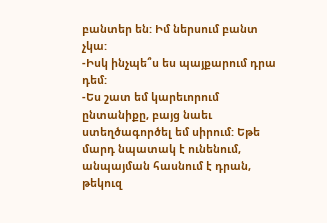բանտեր են: Իմ ներսում բանտ չկա:
-Իսկ ինչպե՞ս ես պայքարում դրա դեմ:
-Ես շատ եմ կարեւորում ընտանիքը, բայց նաեւ ստեղծագործել եմ սիրում: Եթե մարդ նպատակ է ունենում, անպայման հասնում է դրան, թեկուզ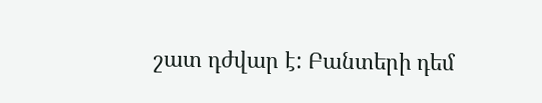շատ դժվար է: Բանտերի դեմ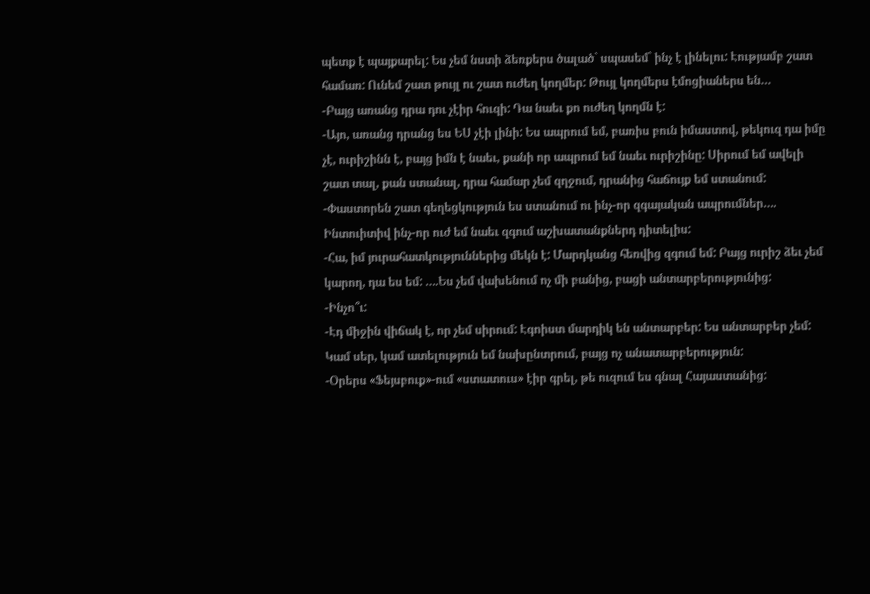պետք է պայքարել: Ես չեմ նստի ձեռքերս ծալած` սպասեմ` ինչ է լինելու: Էությամբ շատ համառ: Ունեմ շատ թույլ ու շատ ուժեղ կողմեր: Թույլ կողմերս էմոցիաներս են…
-Բայց առանց դրա դու չէիր հուզի: Դա նաեւ քո ուժեղ կողմն է:
-Այո, առանց դրանց ես ԵՍ չէի լինի: Ես ապրում եմ, բառիս բուն իմաստով, թեկուզ դա իմը չէ, ուրիշինն է, բայց իմն է նաեւ, քանի որ ապրում եմ նաեւ ուրիշինը: Սիրում եմ ավելի շատ տալ, քան ստանալ, դրա համար չեմ զղջում, դրանից հաճույք եմ ստանում:
-Փաստորեն շատ գեղեցկություն ես ստանում ու ինչ-որ զգայական ապրումներ…. Ինտուիտիվ ինչ-որ ուժ եմ նաեւ զգում աշխատանքներդ դիտելիս:
-Հա, իմ յուրահատկություններից մեկն է: Մարդկանց հեռվից զգում եմ: Բայց ուրիշ ձեւ չեմ կարող, դա ես եմ: ….Ես չեմ վախենում ոչ մի բանից, բացի անտարբերությունից:
-Ինչո՞ւ:
-Էդ միջին վիճակ է, որ չեմ սիրում: Էգոիստ մարդիկ են անտարբեր: Ես անտարբեր չեմ: Կամ սեր, կամ ատելություն եմ նախընտրում, բայց ոչ անատարբերություն:
-Օրերս «Ֆեյսբուք»-ում «ստատուս» էիր գրել, թե ուզում ես գնալ Հայաստանից: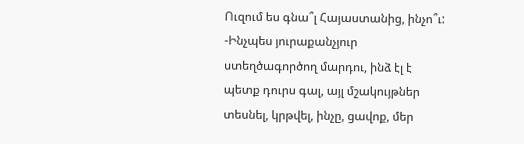Ուզում ես գնա՞լ Հայաստանից, ինչո՞ւ:
-Ինչպես յուրաքանչյուր ստեղծագործող մարդու, ինձ էլ է պետք դուրս գալ, այլ մշակույթներ տեսնել, կրթվել, ինչը, ցավոք, մեր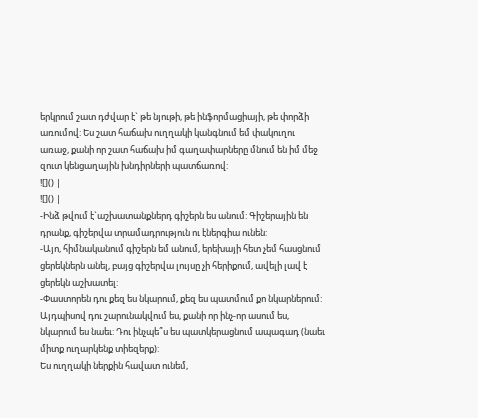երկրում շատ դժվար է` թե նյութի, թե ինֆորմացիայի, թե փորձի առումով: Ես շատ հաճախ ուղղակի կանգնում եմ փակուղու առաջ, քանի որ շատ հաճախ իմ գաղափարները մնում են իմ մեջ զուտ կենցաղային խնդիրների պատճառով:
![]() |
![]() |
-Ինձ թվում է`աշխատանքներդ գիշերն ես անում: Գիշերային են դրանք, գիշերվա տրամադրություն ու էներգիա ունեն:
-Այո, հիմնականում գիշերն եմ անում, երեխայի հետ չեմ հասցնում ցերեկներն անել, բայց գիշերվա լույսը չի հերիքում, ավելի լավ է ցերեկն աշխատել:
-Փաստորեն դու քեզ ես նկարում, քեզ ես պատմում քո նկարներում: Այդպիսով դու շարունակվում ես, քանի որ ինչ-որ ասում ես, նկարում ես նաեւ: Դու ինչպե՞ս ես պատկերացնում ապագադ (նաեւ միտք ուղարկենք տիեզերք):
Ես ուղղակի ներքին հավատ ունեմ,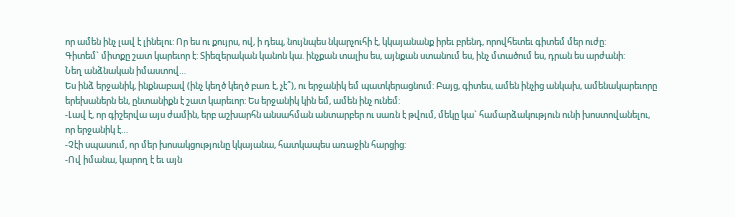որ ամեն ինչ լավ է լինելու: Որ ես ու քույրս, ով, ի դեպ, նույնպես նկարչուհի է, կկայանանք իրեւ բրենդ, որովհետեւ գիտեմ մեր ուժը:
Գիտեմ` միտքը շատ կարեւոր է: Տիեզերական կանոն կա. ինչքան տալիս ես, այնքան ստանում ես, ինչ մտածում ես, դրան ես արժանի:
Նեղ անձնական իմաստով…
Ես ինձ երջանիկ, ինքնաբավ (ինչ կեղծ կեղծ բառ է, չէ՞), ու երջանիկ եմ պատկերացնում: Բայց, գիտես, ամեն ինչից անկախ, ամենակարեւորը երեխաներն են, ընտանիքն է շատ կարեւոր: Ես երջանիկ կին եմ, ամեն ինչ ունեմ:
-Լավ է, որ գիշերվա այս ժամին, երբ աշխարհն անսահման անտարբեր ու սառն է թվում, մեկը կա` համարձակություն ունի խոստովանելու, որ երջանիկ է…
-Չէի սպասում, որ մեր խոսակցությունը կկայանա, հատկապես առաջին հարցից:
-Ով իմանա, կարող է եւ այն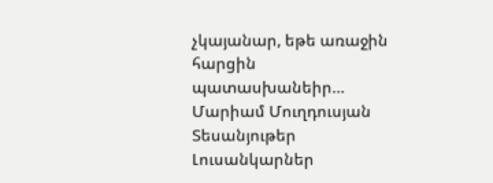չկայանար, եթե առաջին հարցին պատասխանեիր…
Մարիամ Մուղդուսյան
Տեսանյութեր
Լուսանկարներ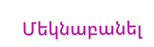Մեկնաբանել